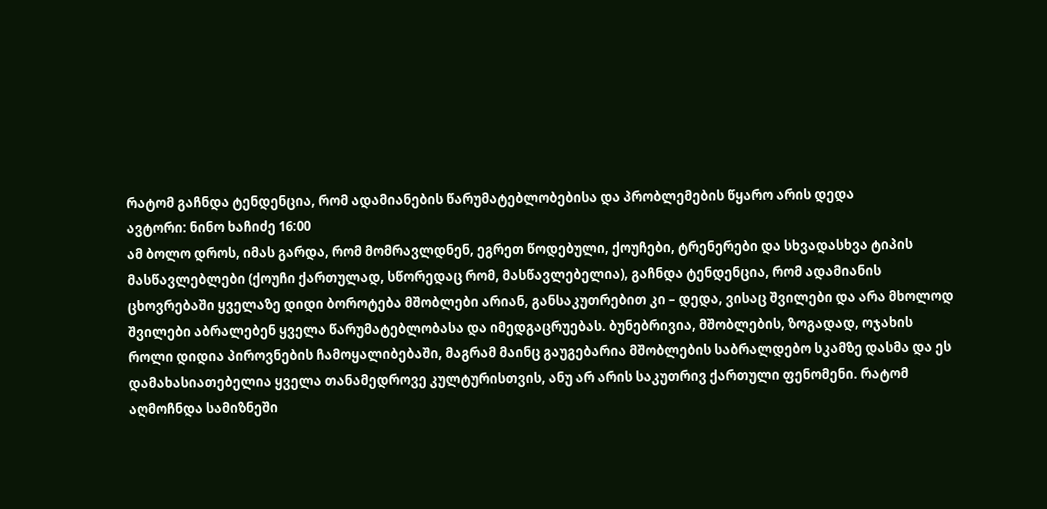რატომ გაჩნდა ტენდენცია, რომ ადამიანების წარუმატებლობებისა და პრობლემების წყარო არის დედა
ავტორი: ნინო ხაჩიძე 16:00
ამ ბოლო დროს, იმას გარდა, რომ მომრავლდნენ, ეგრეთ წოდებული, ქოუჩები, ტრენერები და სხვადასხვა ტიპის მასწავლებლები (ქოუჩი ქართულად, სწორედაც რომ, მასწავლებელია), გაჩნდა ტენდენცია, რომ ადამიანის ცხოვრებაში ყველაზე დიდი ბოროტება მშობლები არიან, განსაკუთრებით კი – დედა, ვისაც შვილები და არა მხოლოდ შვილები აბრალებენ ყველა წარუმატებლობასა და იმედგაცრუებას. ბუნებრივია, მშობლების, ზოგადად, ოჯახის როლი დიდია პიროვნების ჩამოყალიბებაში, მაგრამ მაინც გაუგებარია მშობლების საბრალდებო სკამზე დასმა და ეს დამახასიათებელია ყველა თანამედროვე კულტურისთვის, ანუ არ არის საკუთრივ ქართული ფენომენი. რატომ აღმოჩნდა სამიზნეში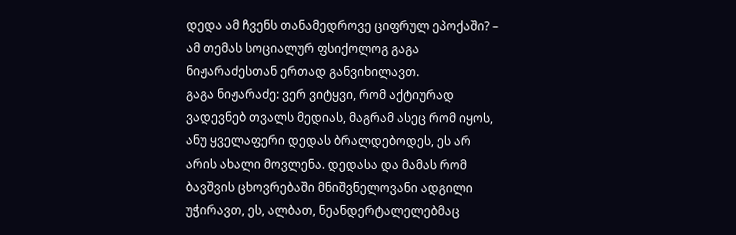დედა ამ ჩვენს თანამედროვე ციფრულ ეპოქაში? – ამ თემას სოციალურ ფსიქოლოგ გაგა ნიჟარაძესთან ერთად განვიხილავთ.
გაგა ნიჟარაძე: ვერ ვიტყვი, რომ აქტიურად ვადევნებ თვალს მედიას, მაგრამ ასეც რომ იყოს, ანუ ყველაფერი დედას ბრალდებოდეს, ეს არ არის ახალი მოვლენა. დედასა და მამას რომ ბავშვის ცხოვრებაში მნიშვნელოვანი ადგილი უჭირავთ, ეს, ალბათ, ნეანდერტალელებმაც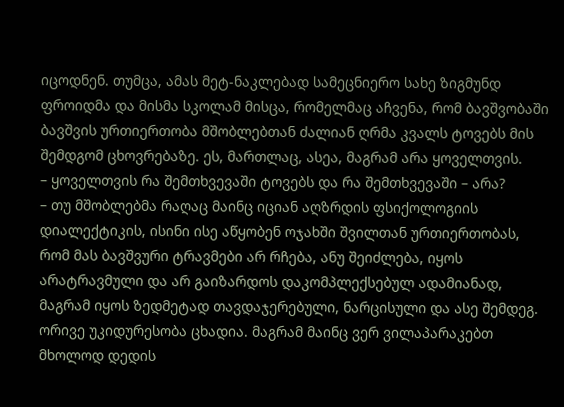იცოდნენ. თუმცა, ამას მეტ-ნაკლებად სამეცნიერო სახე ზიგმუნდ ფროიდმა და მისმა სკოლამ მისცა, რომელმაც აჩვენა, რომ ბავშვობაში ბავშვის ურთიერთობა მშობლებთან ძალიან ღრმა კვალს ტოვებს მის შემდგომ ცხოვრებაზე. ეს, მართლაც, ასეა, მაგრამ არა ყოველთვის.
– ყოველთვის რა შემთხვევაში ტოვებს და რა შემთხვევაში – არა?
– თუ მშობლებმა რაღაც მაინც იციან აღზრდის ფსიქოლოგიის დიალექტიკის, ისინი ისე აწყობენ ოჯახში შვილთან ურთიერთობას, რომ მას ბავშვური ტრავმები არ რჩება, ანუ შეიძლება, იყოს არატრავმული და არ გაიზარდოს დაკომპლექსებულ ადამიანად, მაგრამ იყოს ზედმეტად თავდაჯერებული, ნარცისული და ასე შემდეგ. ორივე უკიდურესობა ცხადია. მაგრამ მაინც ვერ ვილაპარაკებთ მხოლოდ დედის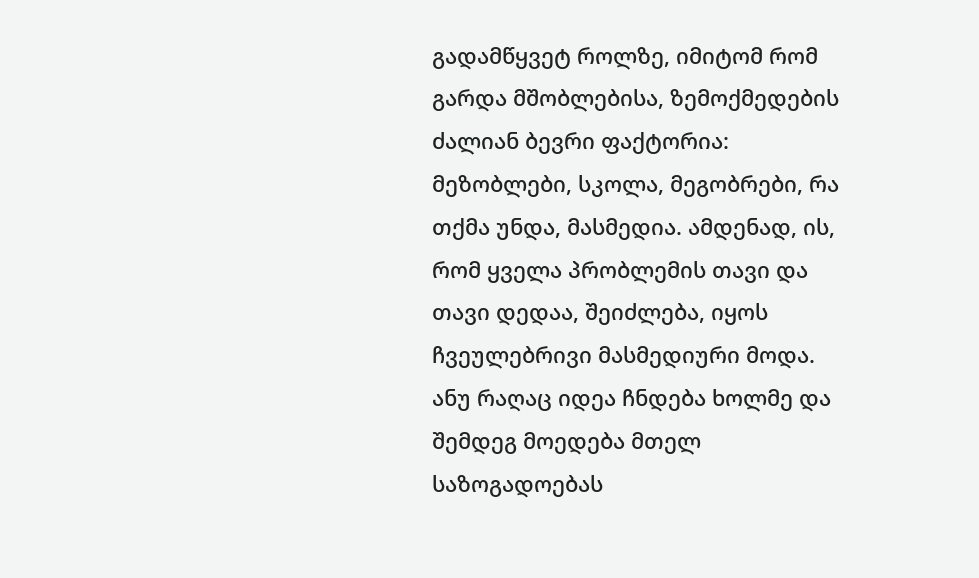გადამწყვეტ როლზე, იმიტომ რომ გარდა მშობლებისა, ზემოქმედების ძალიან ბევრი ფაქტორია: მეზობლები, სკოლა, მეგობრები, რა თქმა უნდა, მასმედია. ამდენად, ის, რომ ყველა პრობლემის თავი და თავი დედაა, შეიძლება, იყოს ჩვეულებრივი მასმედიური მოდა. ანუ რაღაც იდეა ჩნდება ხოლმე და შემდეგ მოედება მთელ საზოგადოებას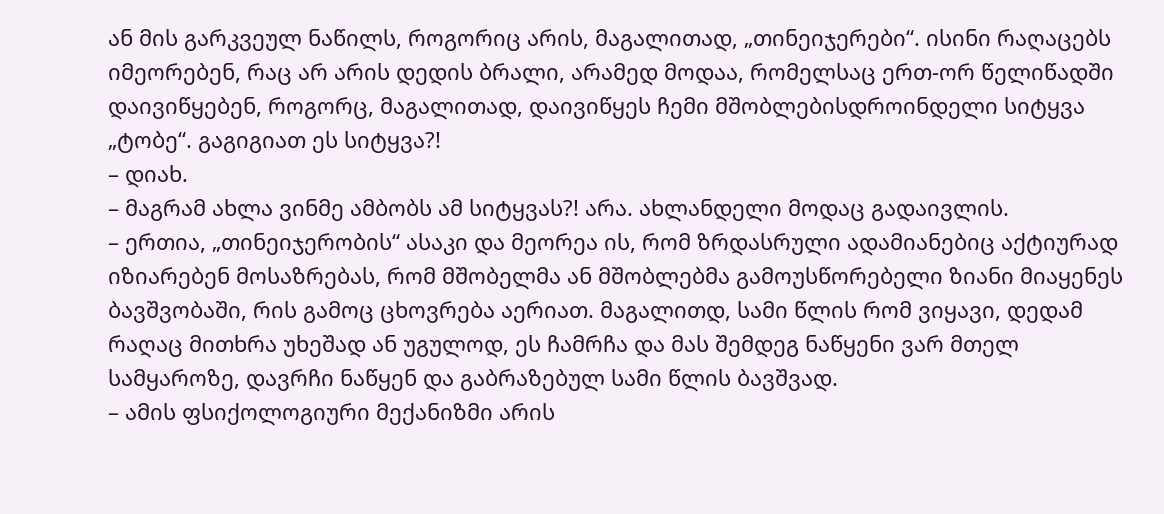ან მის გარკვეულ ნაწილს, როგორიც არის, მაგალითად, „თინეიჯერები“. ისინი რაღაცებს იმეორებენ, რაც არ არის დედის ბრალი, არამედ მოდაა, რომელსაც ერთ-ორ წელიწადში დაივიწყებენ, როგორც, მაგალითად, დაივიწყეს ჩემი მშობლებისდროინდელი სიტყვა „ტობე“. გაგიგიათ ეს სიტყვა?!
– დიახ.
– მაგრამ ახლა ვინმე ამბობს ამ სიტყვას?! არა. ახლანდელი მოდაც გადაივლის.
– ერთია, „თინეიჯერობის“ ასაკი და მეორეა ის, რომ ზრდასრული ადამიანებიც აქტიურად იზიარებენ მოსაზრებას, რომ მშობელმა ან მშობლებმა გამოუსწორებელი ზიანი მიაყენეს ბავშვობაში, რის გამოც ცხოვრება აერიათ. მაგალითდ, სამი წლის რომ ვიყავი, დედამ რაღაც მითხრა უხეშად ან უგულოდ, ეს ჩამრჩა და მას შემდეგ ნაწყენი ვარ მთელ სამყაროზე, დავრჩი ნაწყენ და გაბრაზებულ სამი წლის ბავშვად.
– ამის ფსიქოლოგიური მექანიზმი არის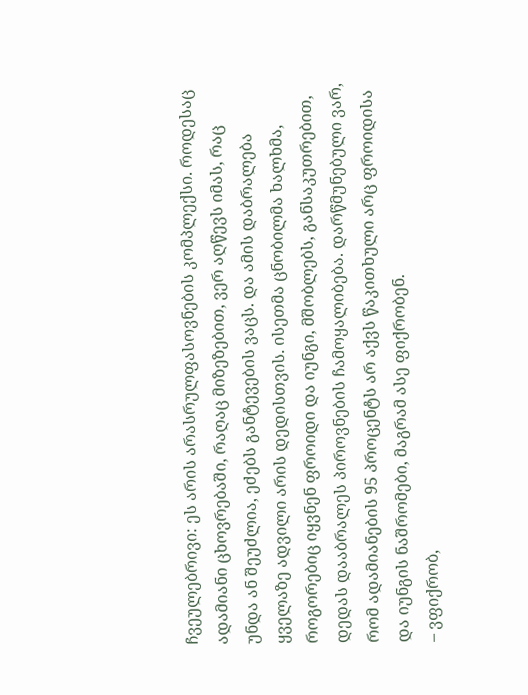ჩვეულებრივი: ეს არის არასრულფასოვნების კომპლექსი. როდესაც ადამიანი ცხოვრებაში, რაღაც მიზეზებით, ვერ აღწევს იმას, რაც უნდა ან შეუძლია, ეძებს განტევების ვაცს. და ამის დაბრალება ყველაზე ადვილი არის დედისთვის. ისეთმა ცნობილმა ხალხმა, როგორებიც იყვნენ ფროიდი და იუნგი, მშობლებს, განსაკუთრებით, დედას დააბრალეს პიროვნების ჩამოყალიბება. დარწმუნებული ვარ, რომ ადამიანების 95 პროცენტს არ აქვს წაკითხული არც ფროიდისა და იუნგის ნაშრომები, მაგრამ ასე ფიქრობენ.
– ვფიქრობ,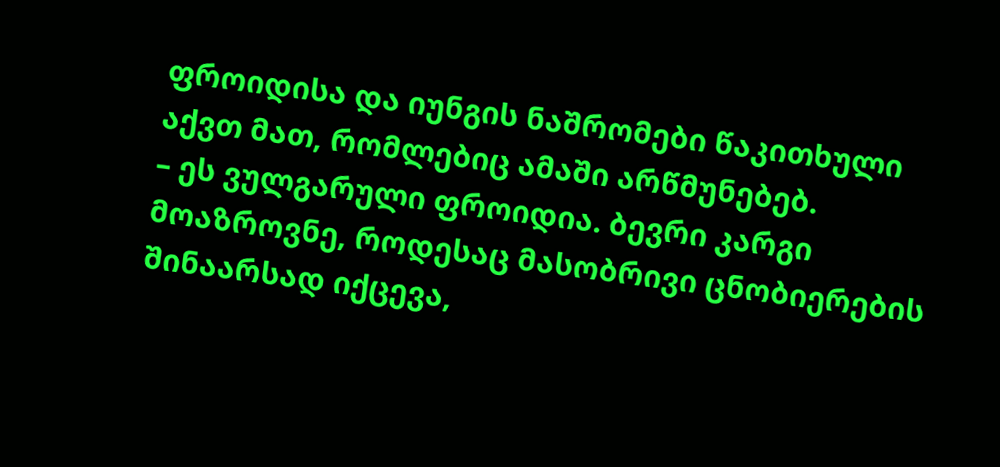ფროიდისა და იუნგის ნაშრომები წაკითხული აქვთ მათ, რომლებიც ამაში არწმუნებებ.
– ეს ვულგარული ფროიდია. ბევრი კარგი მოაზროვნე, როდესაც მასობრივი ცნობიერების შინაარსად იქცევა,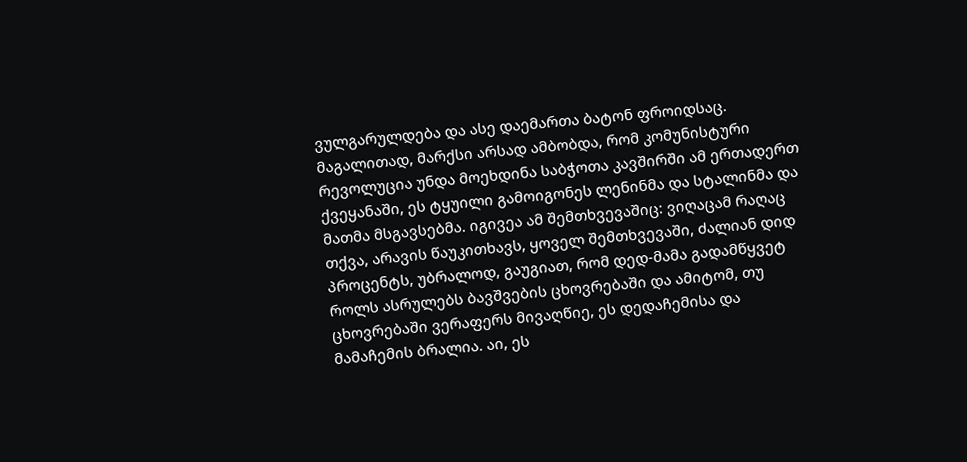ვულგარულდება და ასე დაემართა ბატონ ფროიდსაც. მაგალითად, მარქსი არსად ამბობდა, რომ კომუნისტური რევოლუცია უნდა მოეხდინა საბჭოთა კავშირში ამ ერთადერთ ქვეყანაში, ეს ტყუილი გამოიგონეს ლენინმა და სტალინმა და მათმა მსგავსებმა. იგივეა ამ შემთხვევაშიც: ვიღაცამ რაღაც თქვა, არავის წაუკითხავს, ყოველ შემთხვევაში, ძალიან დიდ პროცენტს, უბრალოდ, გაუგიათ, რომ დედ-მამა გადამწყვეტ როლს ასრულებს ბავშვების ცხოვრებაში და ამიტომ, თუ ცხოვრებაში ვერაფერს მივაღწიე, ეს დედაჩემისა და მამაჩემის ბრალია. აი, ეს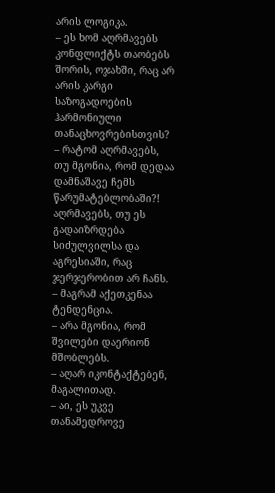არის ლოგიკა.
– ეს ხომ აღრმავებს კონფლიქტს თაობებს შორის, ოჯახში, რაც არ არის კარგი საზოგადოების ჰარმონიული თანაცხოვრებისთვის?
– რატომ აღრმავებს, თუ მგონია, რომ დედაა დამნაშავე ჩემს წარუმატებლობაში?! აღრმავებს, თუ ეს გადაიზრდება სიძულვილსა და აგრესიაში, რაც ჯერჯერობით არ ჩანს.
– მაგრამ აქეთკენაა ტენდენცია.
– არა მგონია, რომ შვილები დაერიონ მშობლებს.
– აღარ იკონტაქტებენ, მაგალითად.
– აი, ეს უკვე თანამედროვე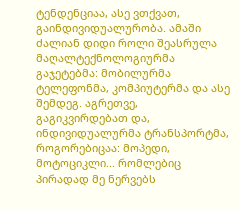ტენდენციაა, ასე ვთქვათ, გაინდივიდუალურობა. ამაში ძალიან დიდი როლი შეასრულა მაღალტექნოლოგიურმა გაჯეტებმა: მობილურმა ტელეფონმა, კომპიუტერმა და ასე შემდეგ. აგრეთვე, გაგიკვირდებათ და, ინდივიდუალურმა ტრანსპორტმა, როგორებიცაა: მოპედი, მოტოციკლი... რომლებიც პირადად მე ნერვებს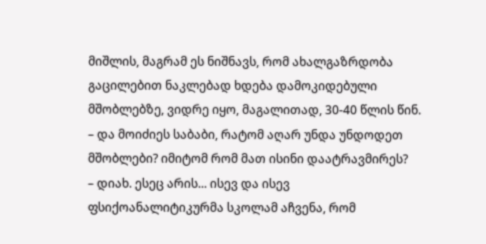მიშლის, მაგრამ ეს ნიშნავს, რომ ახალგაზრდობა გაცილებით ნაკლებად ხდება დამოკიდებული მშობლებზე, ვიდრე იყო, მაგალითად, 30-40 წლის წინ.
– და მოიძიეს საბაბი, რატომ აღარ უნდა უნდოდეთ მშობლები? იმიტომ რომ მათ ისინი დაატრავმირეს?
– დიახ. ესეც არის... ისევ და ისევ ფსიქოანალიტიკურმა სკოლამ აჩვენა, რომ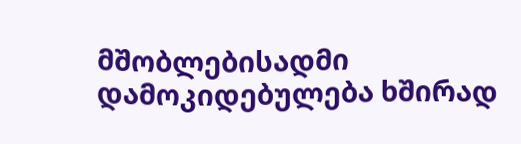მშობლებისადმი დამოკიდებულება ხშირად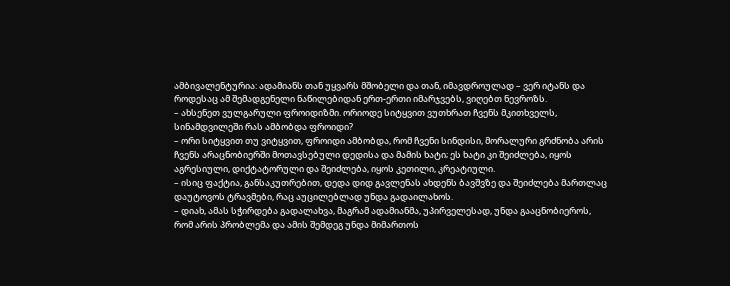ამბივალენტურია: ადამიანს თან უყვარს მშობელი და თან, იმავდროულად – ვერ იტანს და როდესაც ამ შემადგენელი ნაწილებიდან ერთ-ერთი იმარჯვებს, ვიღებთ ნევროზს.
– ახსენეთ ვულგარული ფროიდიზმი. ორიოდე სიტყვით ვუთხრათ ჩვენს მკითხველს, სინამდვილეში რას ამბობდა ფროიდი?
– ორი სიტყვით თუ ვიტყვით, ფროიდი ამბობდა, რომ ჩვენი სინდისი, მორალური გრძნობა არის ჩვენს არაცნობიერში მოთავსებული დედისა და მამის ხატი; ეს ხატი კი შეიძლება, იყოს აგრესიული, დიქტატორული და შეიძლება, იყოს კეთილი, კრეატიული.
– ისიც ფაქტია, განსაკუთრებით, დედა დიდ გავლენას ახდენს ბავშვზე და შეიძლება მართლაც დაუტოვოს ტრავმები, რაც აუცილებლად უნდა გადაილახოს.
– დიახ, ამას სჭირდება გადალახვა, მაგრამ ადამიანმა, უპირველესად, უნდა გააცნობიეროს, რომ არის პრობლემა და ამის შემდეგ უნდა მიმართოს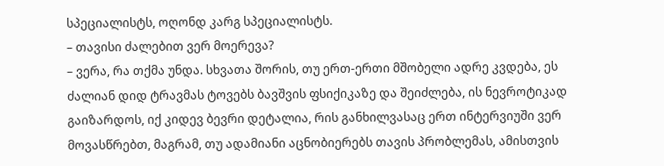სპეციალისტს, ოღონდ კარგ სპეციალისტს.
– თავისი ძალებით ვერ მოერევა?
– ვერა, რა თქმა უნდა. სხვათა შორის, თუ ერთ-ერთი მშობელი ადრე კვდება, ეს ძალიან დიდ ტრავმას ტოვებს ბავშვის ფსიქიკაზე და შეიძლება, ის ნევროტიკად გაიზარდოს, იქ კიდევ ბევრი დეტალია, რის განხილვასაც ერთ ინტერვიუში ვერ მოვასწრებთ, მაგრამ, თუ ადამიანი აცნობიერებს თავის პრობლემას, ამისთვის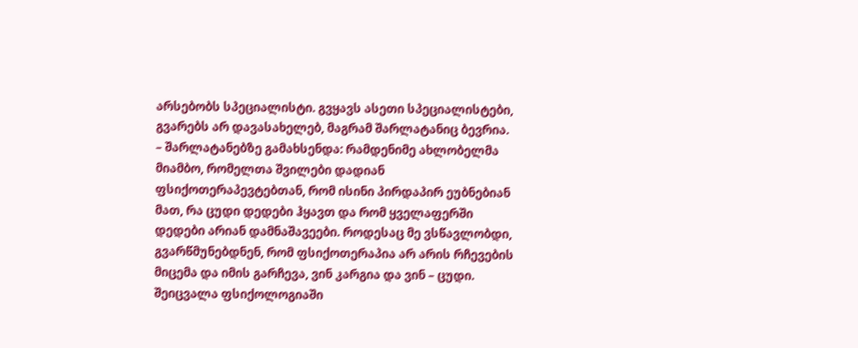არსებობს სპეციალისტი. გვყავს ასეთი სპეციალისტები, გვარებს არ დავასახელებ, მაგრამ შარლატანიც ბევრია.
– შარლატანებზე გამახსენდა: რამდენიმე ახლობელმა მიამბო, რომელთა შვილები დადიან ფსიქოთერაპევტებთან, რომ ისინი პირდაპირ ეუბნებიან მათ, რა ცუდი დედები ჰყავთ და რომ ყველაფერში დედები არიან დამნაშავეები. როდესაც მე ვსწავლობდი, გვარწმუნებდნენ, რომ ფსიქოთერაპია არ არის რჩევების მიცემა და იმის გარჩევა, ვინ კარგია და ვინ – ცუდი. შეიცვალა ფსიქოლოგიაში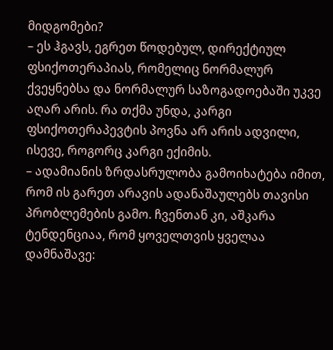მიდგომები?
– ეს ჰგავს, ეგრეთ წოდებულ, დირექტიულ ფსიქოთერაპიას, რომელიც ნორმალურ ქვეყნებსა და ნორმალურ საზოგადოებაში უკვე აღარ არის. რა თქმა უნდა, კარგი ფსიქოთერაპევტის პოვნა არ არის ადვილი, ისევე, როგორც კარგი ექიმის.
– ადამიანის ზრდასრულობა გამოიხატება იმით, რომ ის გარეთ არავის ადანაშაულებს თავისი პრობლემების გამო. ჩვენთან კი, აშკარა ტენდენციაა, რომ ყოველთვის ყველაა დამნაშავე: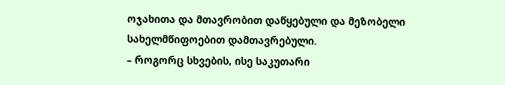ოჯახითა და მთავრობით დაწყებული და მეზობელი სახელმწიფოებით დამთავრებული.
– როგორც სხვების, ისე საკუთარი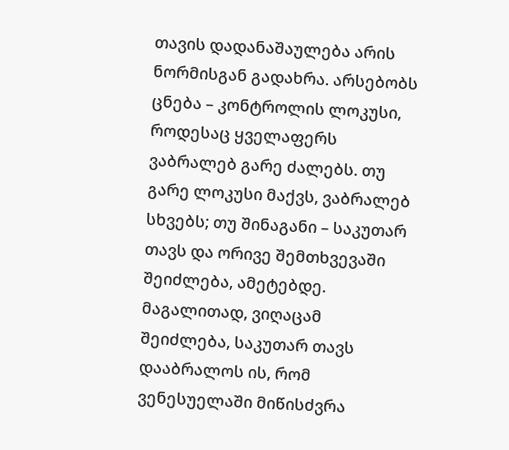თავის დადანაშაულება არის ნორმისგან გადახრა. არსებობს ცნება – კონტროლის ლოკუსი, როდესაც ყველაფერს ვაბრალებ გარე ძალებს. თუ გარე ლოკუსი მაქვს, ვაბრალებ სხვებს; თუ შინაგანი – საკუთარ თავს და ორივე შემთხვევაში შეიძლება, ამეტებდე. მაგალითად, ვიღაცამ შეიძლება, საკუთარ თავს დააბრალოს ის, რომ ვენესუელაში მიწისძვრა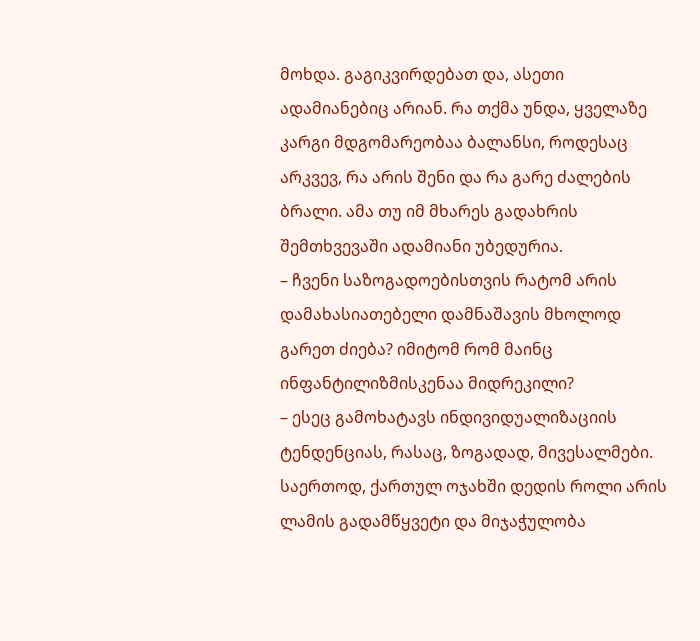მოხდა. გაგიკვირდებათ და, ასეთი ადამიანებიც არიან. რა თქმა უნდა, ყველაზე კარგი მდგომარეობაა ბალანსი, როდესაც არკვევ, რა არის შენი და რა გარე ძალების ბრალი. ამა თუ იმ მხარეს გადახრის შემთხვევაში ადამიანი უბედურია.
– ჩვენი საზოგადოებისთვის რატომ არის დამახასიათებელი დამნაშავის მხოლოდ გარეთ ძიება? იმიტომ რომ მაინც ინფანტილიზმისკენაა მიდრეკილი?
– ესეც გამოხატავს ინდივიდუალიზაციის ტენდენციას, რასაც, ზოგადად, მივესალმები. საერთოდ, ქართულ ოჯახში დედის როლი არის ლამის გადამწყვეტი და მიჯაჭულობა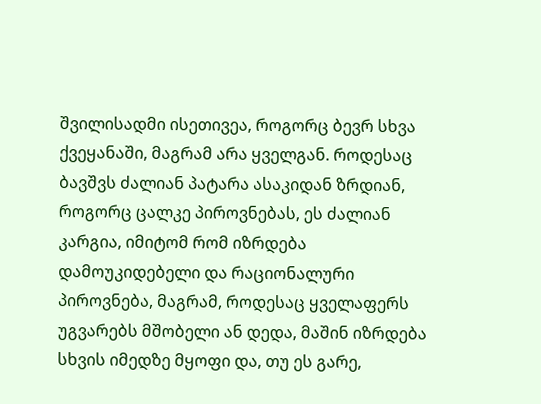შვილისადმი ისეთივეა, როგორც ბევრ სხვა ქვეყანაში, მაგრამ არა ყველგან. როდესაც ბავშვს ძალიან პატარა ასაკიდან ზრდიან, როგორც ცალკე პიროვნებას, ეს ძალიან კარგია, იმიტომ რომ იზრდება დამოუკიდებელი და რაციონალური პიროვნება, მაგრამ, როდესაც ყველაფერს უგვარებს მშობელი ან დედა, მაშინ იზრდება სხვის იმედზე მყოფი და, თუ ეს გარე,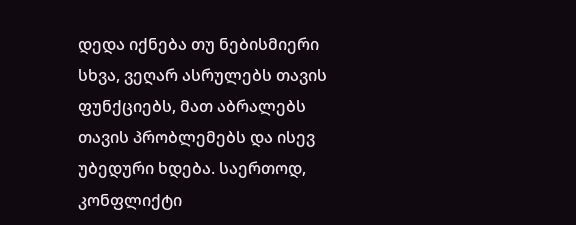დედა იქნება თუ ნებისმიერი სხვა, ვეღარ ასრულებს თავის ფუნქციებს, მათ აბრალებს თავის პრობლემებს და ისევ უბედური ხდება. საერთოდ, კონფლიქტი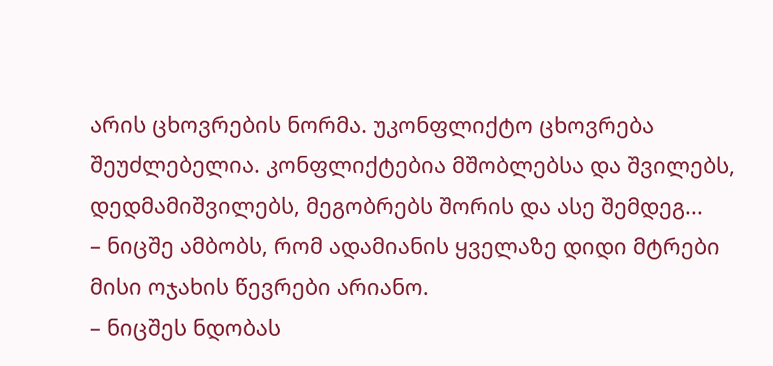არის ცხოვრების ნორმა. უკონფლიქტო ცხოვრება შეუძლებელია. კონფლიქტებია მშობლებსა და შვილებს, დედმამიშვილებს, მეგობრებს შორის და ასე შემდეგ...
– ნიცშე ამბობს, რომ ადამიანის ყველაზე დიდი მტრები მისი ოჯახის წევრები არიანო.
– ნიცშეს ნდობას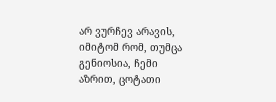არ ვურჩევ არავის, იმიტომ რომ, თუმცა გენიოსია, ჩემი აზრით, ცოტათი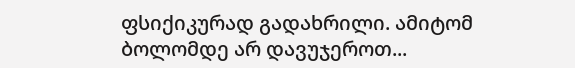ფსიქიკურად გადახრილი. ამიტომ ბოლომდე არ დავუჯეროთ...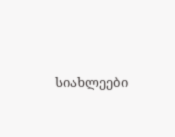სიახლეები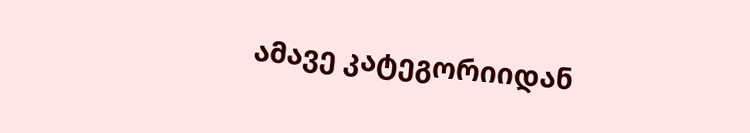ამავე კატეგორიიდან